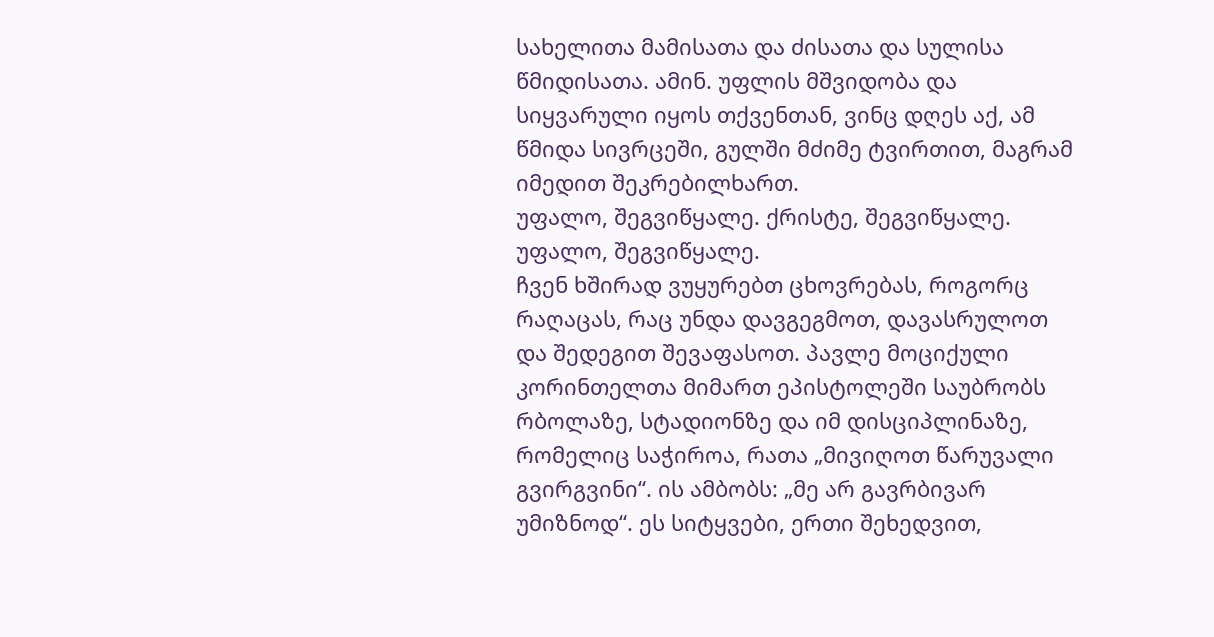სახელითა მამისათა და ძისათა და სულისა წმიდისათა. ამინ. უფლის მშვიდობა და სიყვარული იყოს თქვენთან, ვინც დღეს აქ, ამ წმიდა სივრცეში, გულში მძიმე ტვირთით, მაგრამ იმედით შეკრებილხართ.
უფალო, შეგვიწყალე. ქრისტე, შეგვიწყალე. უფალო, შეგვიწყალე.
ჩვენ ხშირად ვუყურებთ ცხოვრებას, როგორც რაღაცას, რაც უნდა დავგეგმოთ, დავასრულოთ და შედეგით შევაფასოთ. პავლე მოციქული კორინთელთა მიმართ ეპისტოლეში საუბრობს რბოლაზე, სტადიონზე და იმ დისციპლინაზე, რომელიც საჭიროა, რათა „მივიღოთ წარუვალი გვირგვინი“. ის ამბობს: „მე არ გავრბივარ უმიზნოდ“. ეს სიტყვები, ერთი შეხედვით,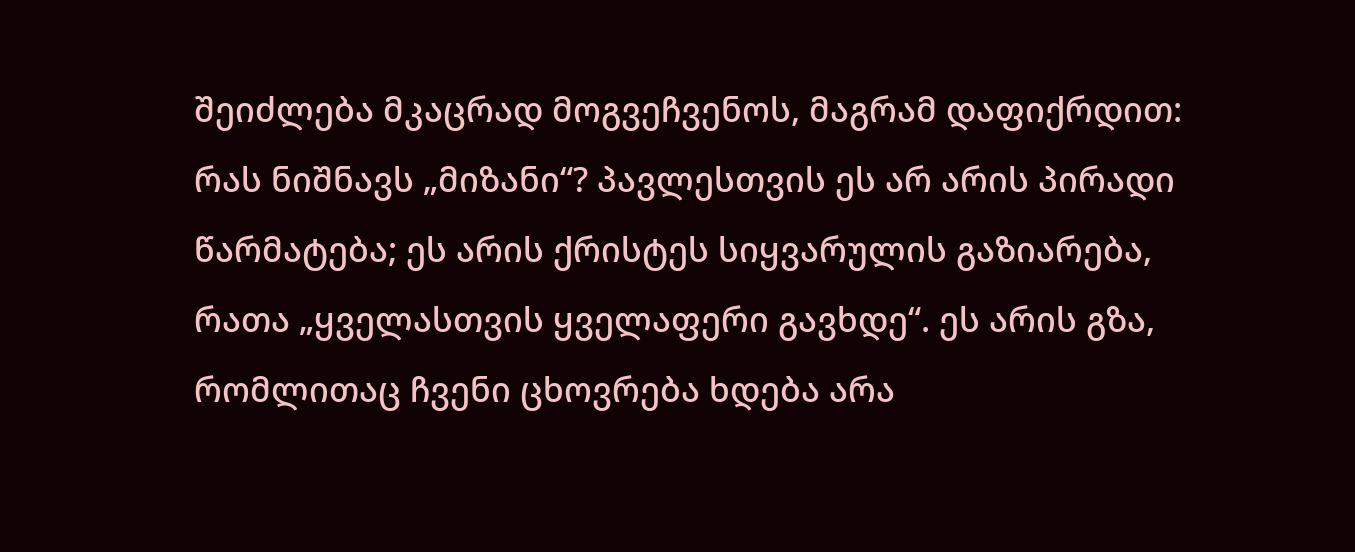შეიძლება მკაცრად მოგვეჩვენოს, მაგრამ დაფიქრდით: რას ნიშნავს „მიზანი“? პავლესთვის ეს არ არის პირადი წარმატება; ეს არის ქრისტეს სიყვარულის გაზიარება, რათა „ყველასთვის ყველაფერი გავხდე“. ეს არის გზა, რომლითაც ჩვენი ცხოვრება ხდება არა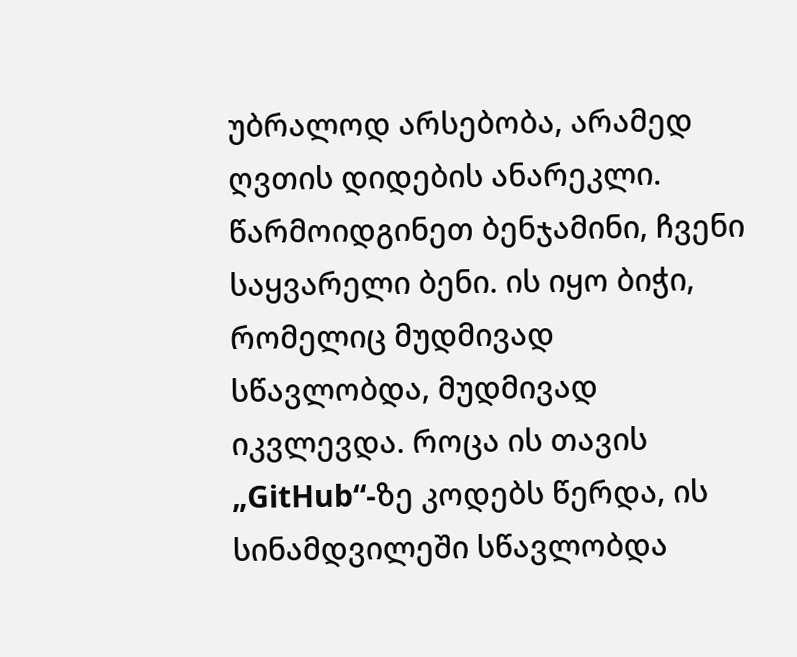უბრალოდ არსებობა, არამედ ღვთის დიდების ანარეკლი.
წარმოიდგინეთ ბენჯამინი, ჩვენი საყვარელი ბენი. ის იყო ბიჭი, რომელიც მუდმივად სწავლობდა, მუდმივად იკვლევდა. როცა ის თავის „GitHub“-ზე კოდებს წერდა, ის სინამდვილეში სწავლობდა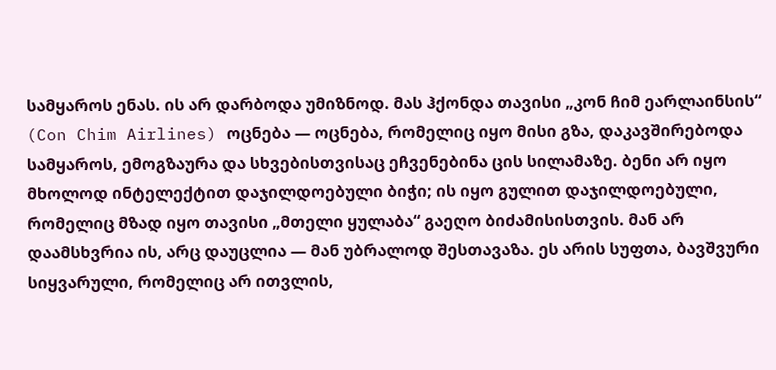სამყაროს ენას. ის არ დარბოდა უმიზნოდ. მას ჰქონდა თავისი „კონ ჩიმ ეარლაინსის“ (Con Chim Airlines) ოცნება — ოცნება, რომელიც იყო მისი გზა, დაკავშირებოდა სამყაროს, ემოგზაურა და სხვებისთვისაც ეჩვენებინა ცის სილამაზე. ბენი არ იყო მხოლოდ ინტელექტით დაჯილდოებული ბიჭი; ის იყო გულით დაჯილდოებული, რომელიც მზად იყო თავისი „მთელი ყულაბა“ გაეღო ბიძამისისთვის. მან არ დაამსხვრია ის, არც დაუცლია — მან უბრალოდ შესთავაზა. ეს არის სუფთა, ბავშვური სიყვარული, რომელიც არ ითვლის,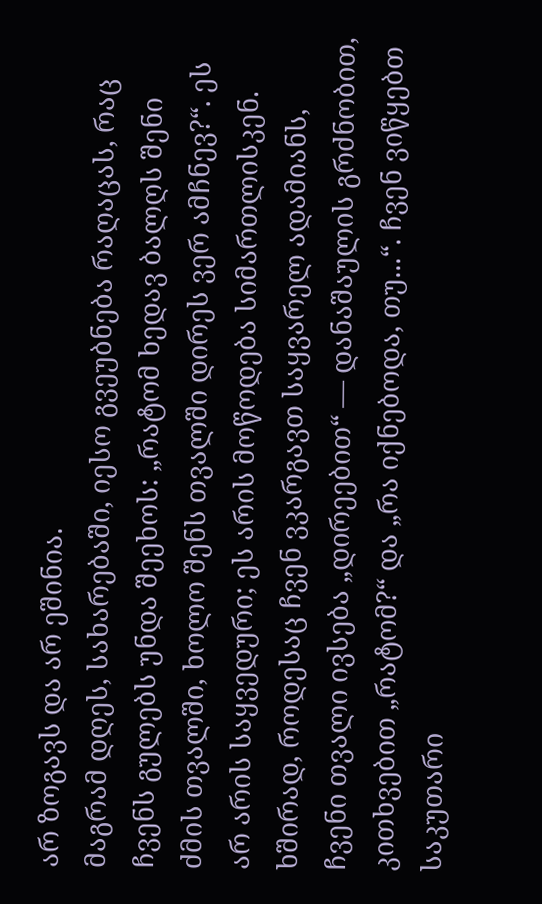არ ზოგავს და არ ეშინია.
მაგრამ დღეს, სახარებაში, იესო გვეუბნება რაღაცას, რაც ჩვენს გულებს უნდა შეეხოს: „რატომ ხედავ ბალღს შენი ძმის თვალში, ხოლო შენს თვალში დირეს ვერ ამჩნევ?“. ეს არ არის საყვედური; ეს არის მოწოდება სიმართლისკენ. ხშირად, როდესაც ჩვენ ვკარგავთ საყვარელ ადამიანს, ჩვენი თვალი ივსება „დირეებით“ — დანაშაულის გრძნობით, კითხვებით „რატომ?“ და „რა იქნებოდა, თუ...“. ჩვენ ვიწყებთ საკუთარი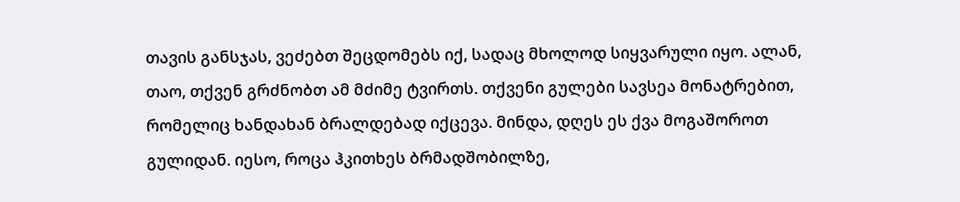თავის განსჯას, ვეძებთ შეცდომებს იქ, სადაც მხოლოდ სიყვარული იყო. ალან, თაო, თქვენ გრძნობთ ამ მძიმე ტვირთს. თქვენი გულები სავსეა მონატრებით, რომელიც ხანდახან ბრალდებად იქცევა. მინდა, დღეს ეს ქვა მოგაშოროთ გულიდან. იესო, როცა ჰკითხეს ბრმადშობილზე,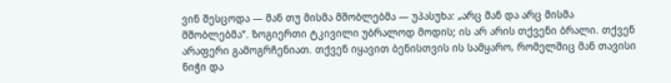ვინ შესცოდა — მან თუ მისმა მშობლებმა — უპასუხა: „არც მან და არც მისმა მშობლებმა“. ზოგიერთი ტკივილი უბრალოდ მოდის; ის არ არის თქვენი ბრალი. თქვენ არაფერი გამოგრჩენიათ. თქვენ იყავით ბენისთვის ის სამყარო, რომელშიც მან თავისი ნიჭი და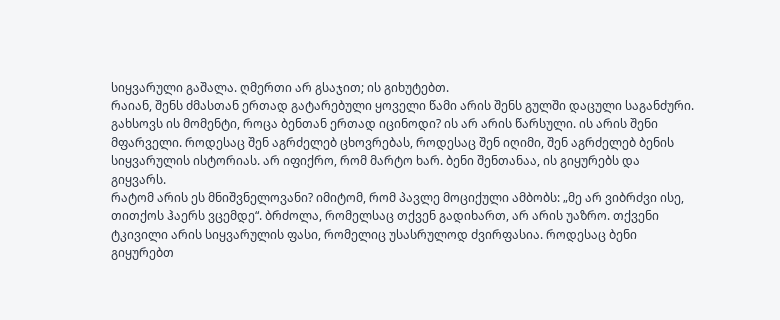სიყვარული გაშალა. ღმერთი არ გსაჯით; ის გიხუტებთ.
რაიან, შენს ძმასთან ერთად გატარებული ყოველი წამი არის შენს გულში დაცული საგანძური. გახსოვს ის მომენტი, როცა ბენთან ერთად იცინოდი? ის არ არის წარსული. ის არის შენი მფარველი. როდესაც შენ აგრძელებ ცხოვრებას, როდესაც შენ იღიმი, შენ აგრძელებ ბენის სიყვარულის ისტორიას. არ იფიქრო, რომ მარტო ხარ. ბენი შენთანაა, ის გიყურებს და გიყვარს.
რატომ არის ეს მნიშვნელოვანი? იმიტომ, რომ პავლე მოციქული ამბობს: „მე არ ვიბრძვი ისე, თითქოს ჰაერს ვცემდე“. ბრძოლა, რომელსაც თქვენ გადიხართ, არ არის უაზრო. თქვენი ტკივილი არის სიყვარულის ფასი, რომელიც უსასრულოდ ძვირფასია. როდესაც ბენი გიყურებთ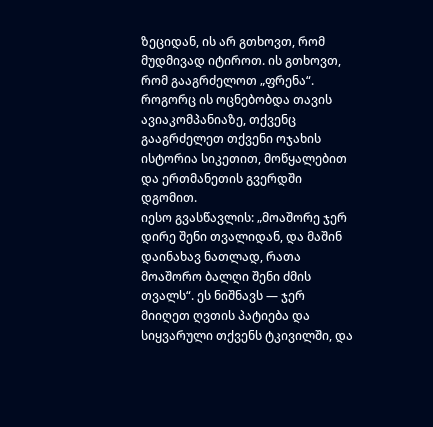ზეციდან, ის არ გთხოვთ, რომ მუდმივად იტიროთ. ის გთხოვთ, რომ გააგრძელოთ „ფრენა“. როგორც ის ოცნებობდა თავის ავიაკომპანიაზე, თქვენც გააგრძელეთ თქვენი ოჯახის ისტორია სიკეთით, მოწყალებით და ერთმანეთის გვერდში დგომით.
იესო გვასწავლის: „მოაშორე ჯერ დირე შენი თვალიდან, და მაშინ დაინახავ ნათლად, რათა მოაშორო ბალღი შენი ძმის თვალს“. ეს ნიშნავს — ჯერ მიიღეთ ღვთის პატიება და სიყვარული თქვენს ტკივილში, და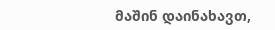მაშინ დაინახავთ,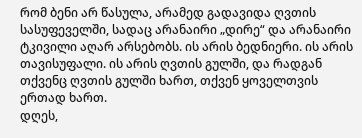რომ ბენი არ წასულა, არამედ გადავიდა ღვთის სასუფეველში, სადაც არანაირი „დირე“ და არანაირი ტკივილი აღარ არსებობს. ის არის ბედნიერი. ის არის თავისუფალი. ის არის ღვთის გულში, და რადგან თქვენც ღვთის გულში ხართ, თქვენ ყოველთვის ერთად ხართ.
დღეს,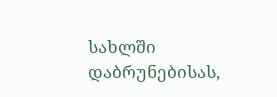სახლში დაბრუნებისას,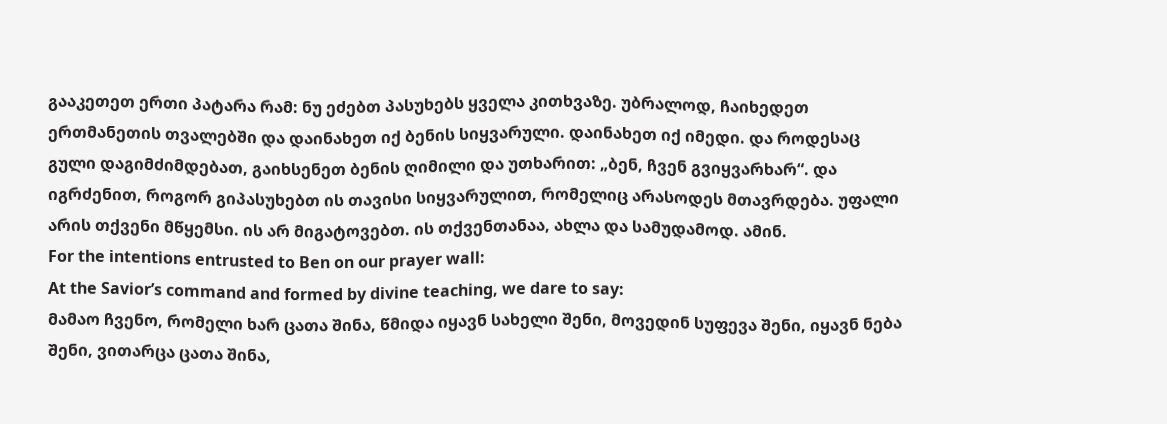გააკეთეთ ერთი პატარა რამ: ნუ ეძებთ პასუხებს ყველა კითხვაზე. უბრალოდ, ჩაიხედეთ ერთმანეთის თვალებში და დაინახეთ იქ ბენის სიყვარული. დაინახეთ იქ იმედი. და როდესაც გული დაგიმძიმდებათ, გაიხსენეთ ბენის ღიმილი და უთხარით: „ბენ, ჩვენ გვიყვარხარ“. და იგრძენით, როგორ გიპასუხებთ ის თავისი სიყვარულით, რომელიც არასოდეს მთავრდება. უფალი არის თქვენი მწყემსი. ის არ მიგატოვებთ. ის თქვენთანაა, ახლა და სამუდამოდ. ამინ.
For the intentions entrusted to Ben on our prayer wall:
At the Savior’s command and formed by divine teaching, we dare to say:
მამაო ჩვენო, რომელი ხარ ცათა შინა, წმიდა იყავნ სახელი შენი, მოვედინ სუფევა შენი, იყავნ ნება შენი, ვითარცა ცათა შინა,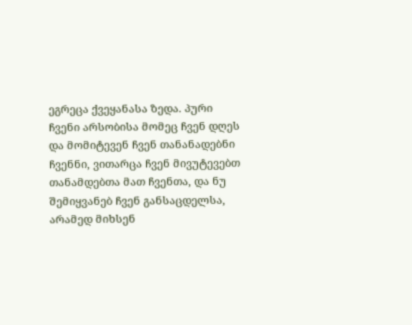ეგრეცა ქვეყანასა ზედა. პური ჩვენი არსობისა მომეც ჩვენ დღეს და მომიტევენ ჩვენ თანანადებნი ჩვენნი, ვითარცა ჩვენ მივუტევებთ თანამდებთა მათ ჩვენთა, და ნუ შემიყვანებ ჩვენ განსაცდელსა, არამედ მიხსენ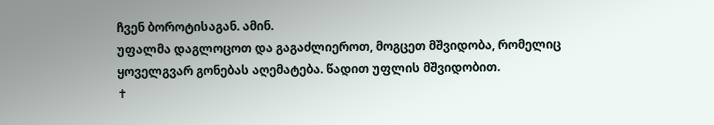ჩვენ ბოროტისაგან. ამინ.
უფალმა დაგლოცოთ და გაგაძლიეროთ, მოგცეთ მშვიდობა, რომელიც ყოველგვარ გონებას აღემატება. წადით უფლის მშვიდობით.
✝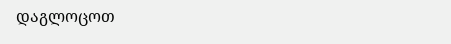დაგლოცოთ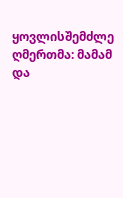ყოვლისშემძლე ღმერთმა: მამამ და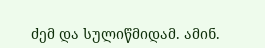ძემ და სულიწმიდამ. ამინ.